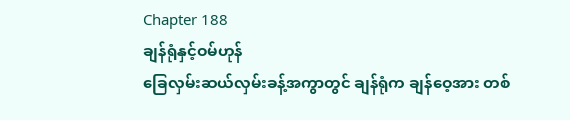Chapter 188
ချန်ရုံနှင့်ဝမ်ဟုန်
ခြေလှမ်းဆယ်လှမ်းခန့်အကွာတွင် ချန်ရုံက ချန်ဝေ့အား တစ်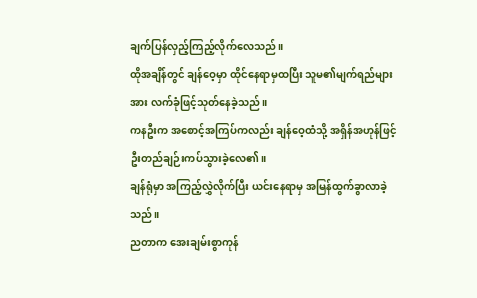ချက်ပြန်လှည့်ကြည့်လိုက်လေသည်။
ထိုအချိန်တွင် ချန်ဝေ့မှာ ထိုင်နေရာမှထပြီး သူမ၏မျက်ရည်များအား လက်ခုံဖြင့်သုတ်နေခဲ့သည်။
ကနဦးက အစောင့်အကြပ်ကလည်း ချန်ဝေ့ထံသို့ အရှိန်အဟုန်ဖြင့် ဦးတည်ချဉ်းကပ်သွားခဲ့လေ၏။
ချန်ရုံမှာ အကြည့်လွှဲလိုက်ပြီး ယင်းနေရာမှ အမြန်ထွက်ခွာလာခဲ့သည်။
ညတာက အေးချမ်းစွာကုန်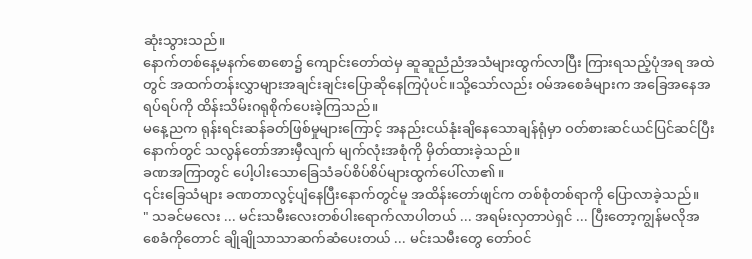ဆုံးသွားသည်။
နောက်တစ်နေ့မနက်စောစော၌ ကျောင်းတော်ထဲမှ ဆူဆူညံညံအသံများထွက်လာပြီး ကြားရသည့်ပုံအရ အထဲတွင် အထက်တန်းလွှာများအချင်းချင်းပြောဆိုနေကြပုံပင်။သို့သော်လည်း ဝမ်အစေခံများက အခြေအနေအရပ်ရပ်ကို ထိန်းသိမ်းဂရုစိုက်ပေးခဲ့ကြသည်။
မနေ့ညက ရုန်းရင်းဆန်ခတ်ဖြစ်မှုများကြောင့် အနည်းငယ်နုံးချိနေသောချန်ရုံမှာ ဝတ်စားဆင်ယင်ပြင်ဆင်ပြီးနောက်တွင် သလွန်တော်အားမှီလျက် မျက်လုံးအစုံကို မှိတ်ထားခဲ့သည်။
ခဏအကြာတွင် ပေါ့ပါးသောခြေသံခပ်စိပ်စိပ်များထွက်ပေါ်လာ၏။
၎င်းခြေသံများ ခဏတာလွင့်ပျံနေပြီးနောက်တွင်မူ အထိန်းတော်ဖျင်က တစ်စုံတစ်ရာကို ပြောလာခဲ့သည်။
" သခင်မလေး ... မင်းသမီးလေးတစ်ပါးရောက်လာပါတယ် ... အရမ်းလှတာပဲရှင် ... ပြီးတော့ကျွန်မလိုအစေခံကိုတောင် ချိုချိုသာသာဆက်ဆံပေးတယ် ... မင်းသမီးတွေ တော်ဝင်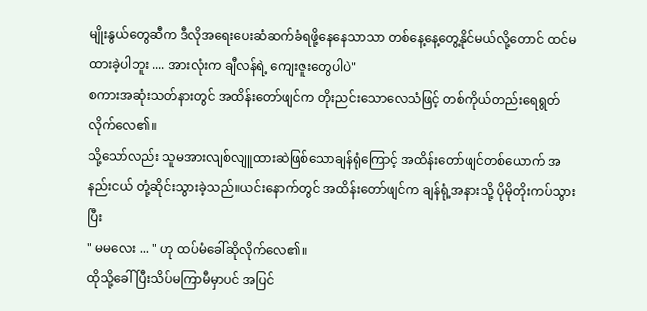မျိုးနွယ်တွေဆီက ဒီလိုအရေးပေးဆံဆက်ခံရဖို့နေနေသာသာ တစ်နေ့နေ့တွေ့နိုင်မယ်လို့တောင် ထင်မထားခဲ့ပါဘူး .... အားလုံးက ချီလန်ရဲ့ ကျေးဇူးတွေပါပဲ"
စကားအဆုံးသတ်နားတွင် အထိန်းတော်ဖျင်က တိုးညင်းသောလေသံဖြင့် တစ်ကိုယ်တည်းရေရွတ်လိုက်လေ၏။
သို့သော်လည်း သူမအားလျစ်လျူထားဆဲဖြစ်သောချန်ရုံကြောင့် အထိန်းတော်ဖျင်တစ်ယောက် အနည်းငယ် တုံ့ဆိုင်းသွားခဲ့သည်။ယင်းနောက်တွင် အထိန်းတော်ဖျင်က ချန်ရုံ့အနားသို့ ပိုမိုတိုးကပ်သွားပြီး
" မမလေး ... " ဟု ထပ်မံခေါ်ဆိုလိုက်လေ၏။
ထိုသို့ခေါ်ပြီးသိပ်မကြာမီမှာပင် အပြင်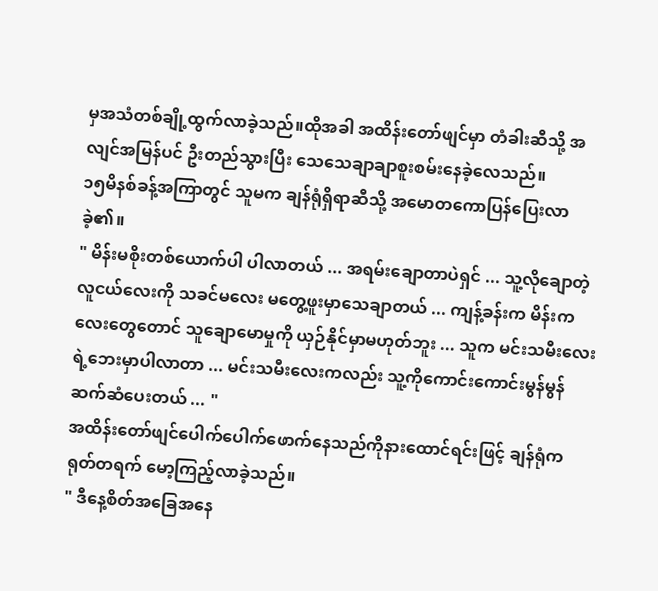မှအသံတစ်ချို့ထွက်လာခဲ့သည်။ထိုအခါ အထိန်းတော်ဖျင်မှာ တံခါးဆီသို့ အလျင်အမြန်ပင် ဦးတည်သွားပြီး သေသေချာချာစူးစမ်းနေခဲ့လေသည်။
၁၅မိနစ်ခန့်အကြာတွင် သူမက ချန်ရုံရှိရာဆီသို့ အမောတကောပြန်ပြေးလာခဲ့၏။
" မိန်းမစိုးတစ်ယောက်ပါ ပါလာတယ် ... အရမ်းချောတာပဲရှင် ... သူ့လိုချောတဲ့လူငယ်လေးကို သခင်မလေး မတွေ့ဖူးမှာသေချာတယ် ... ကျန့်ခန်းက မိန်းကလေးတွေတောင် သူချောမောမှုကို ယှဉ်နိုင်မှာမဟုတ်ဘူး ... သူက မင်းသမီးလေးရဲ့ဘေးမှာပါလာတာ ... မင်းသမီးလေးကလည်း သူ့ကိုကောင်းကောင်းမွန်မွန်ဆက်ဆံပေးတယ် ... "
အထိန်းတော်ဖျင်ပေါက်ပေါက်ဖောက်နေသည်ကိုနားထောင်ရင်းဖြင့် ချန်ရုံက ရုတ်တရက် မော့ကြည့်လာခဲ့သည်။
" ဒီနေ့စိတ်အခြေအနေ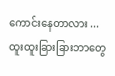ကောင်းနေတာလား ... ထူးထူးခြားခြားဘာတွေ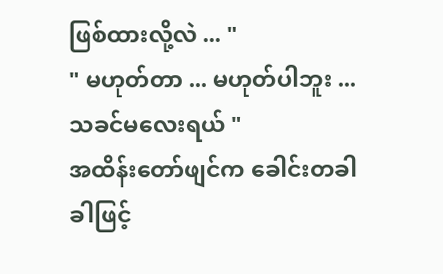ဖြစ်ထားလို့လဲ ... "
" မဟုတ်တာ ... မဟုတ်ပါဘူး ... သခင်မလေးရယ် "
အထိန်းတော်ဖျင်က ခေါင်းတခါခါဖြင့်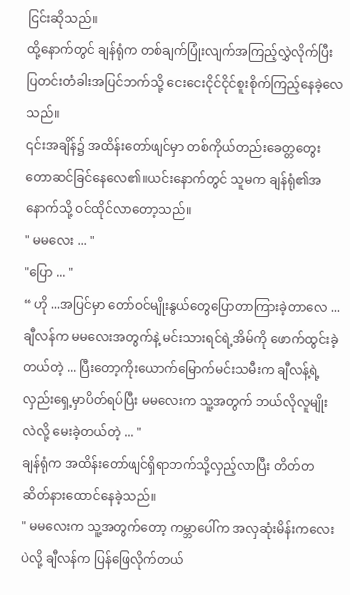ငြင်းဆိုသည်။
ထို့နောက်တွင် ချန်ရုံက တစ်ချက်ပြုံးလျက်အကြည့်လွှဲလိုက်ပြီး ပြတင်းတံခါးအပြင်ဘက်သို့ ငေးငေးငိုင်ငိုင်စူးစိုက်ကြည့်နေခဲ့လေသည်။
၎င်းအချိန်၌ အထိန်းတော်ဖျင်မှာ တစ်ကိုယ်တည်းခေတ္တတွေးတောဆင်ခြင်နေလေ၏။ယင်းနောက်တွင် သူမက ချန်ရုံ၏အနောက်သို့ ဝင်ထိုင်လာတော့သည်။
" မမလေး ... "
"ပြော ... "
“ ဟို ...အပြင်မှာ တော်ဝင်မျိုးနွယ်တွေပြောတာကြားခဲ့တာလေ ... ချီလန်က မမလေးအတွက်နဲ့ မင်းသားရင်ရဲ့အိမ်ကို ဖောက်ထွင်းခဲ့တယ်တဲ့ ... ပြီးတော့ကိုးယောက်မြောက်မင်းသမီးက ချီလန့်ရဲ့လှည်းရှေ့မှာပိတ်ရပ်ပြီး မမလေးက သူ့အတွက် ဘယ်လိုလူမျိုးလဲလို့ မေးခဲ့တယ်တဲ့ ... "
ချန်ရုံက အထိန်းတော်ဖျင်ရှိရာဘက်သို့လှည့်လာပြီး တိတ်တဆိတ်နားထောင်နေခဲ့သည်။
" မမလေးက သူ့အတွက်တော့ ကမ္ဘာပေါ်က အလှဆုံးမိန်းကလေးပဲလို့ ချီလန်က ပြန်ဖြေလိုက်တယ်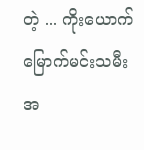တဲ့ ... ကိုးယောက်မြောက်မင်းသမီး အ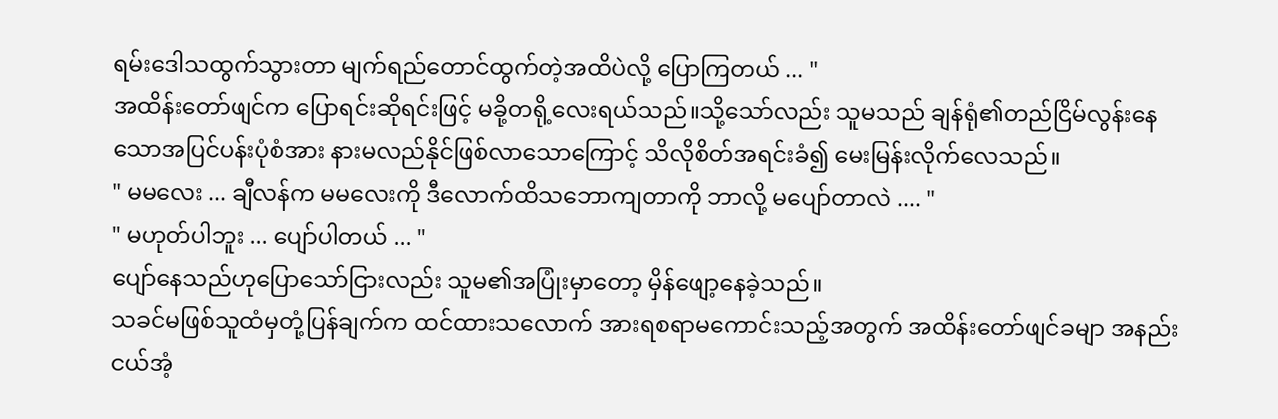ရမ်းဒေါသထွက်သွားတာ မျက်ရည်တောင်ထွက်တဲ့အထိပဲလို့ ပြောကြတယ် ... "
အထိန်းတော်ဖျင်က ပြောရင်းဆိုရင်းဖြင့် မခို့တရို့လေးရယ်သည်။သို့သော်လည်း သူမသည် ချန်ရုံ၏တည်ငြိမ်လွန်းနေသောအပြင်ပန်းပုံစံအား နားမလည်နိုင်ဖြစ်လာသောကြောင့် သိလိုစိတ်အရင်းခံ၍ မေးမြန်းလိုက်လေသည်။
" မမလေး ... ချီလန်က မမလေးကို ဒီလောက်ထိသဘောကျတာကို ဘာလို့ မပျော်တာလဲ .... "
" မဟုတ်ပါဘူး ... ပျော်ပါတယ် ... "
ပျော်နေသည်ဟုပြောသော်ငြားလည်း သူမ၏အပြုံးမှာတော့ မှိန်ဖျော့နေခဲ့သည်။
သခင်မဖြစ်သူထံမှတုံ့ပြန်ချက်က ထင်ထားသလောက် အားရစရာမကောင်းသည့်အတွက် အထိန်းတော်ဖျင်ခမျာ အနည်းငယ်အံ့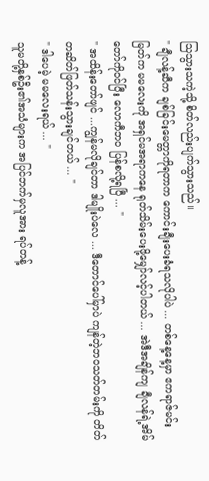သြသွားသကဲ့သို့ စိတ်လည်းပျက်သွားသည်။
" ချီလန့်ဆီက ချစ်ခြင်းမေတ္တာကိုရတာက ကောင်းချီးပေးခံရသလိုပါပဲ ... တစ်နေ့နေ့မှာ ဧကရာဇ်မင်းမြတ်က မမလေးကို အရှင်မအရာကနေ ရုတ်သိမ်းပေးဖို့မျှော်လင့်ပါတယ် ... အဲဒီအချိန်ကျ ချီလန်ရဲ့အိမ်တော်ကိုဝင်ပြီး လောကီဘဝ ပြန်စလို့ရပြီ ... "
" အထိန်းတော်ဖျင် ...ကျွန်မလိုချင်တာ ဒါမျိုးပဲလေ ... ဒီတောင်ပေါ်မှာပဲ ကျန်တဲ့ဘဝသတ်တမ်းကို တိတ်တဆိတ်ဖြတ်သန်းသွားချင်တယ် ... "
" ဒါပေမဲ့ မမလေးရယ် ... "
သူမတို့နှစ်ဦး၏အသံများက အပြင်ဘက်မှလူအား ရပ်တန့်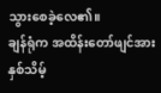သွားစေခဲ့လေ၏။
ချန်ရုံက အထိန်းတော်ဖျင်အား နှစ်သိမ့်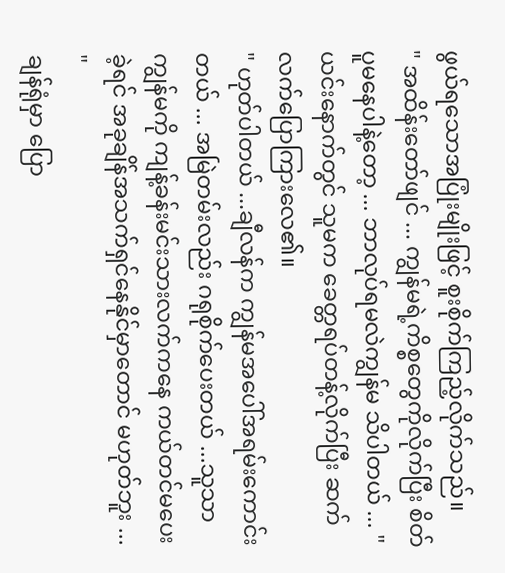ဖွယ်ရသောအပြုံးမျိုးဖြင့် စူးစိုက်ကြည့်လိုက်သည်။
" အထိန်းတော်ဖျင် ... ကျွန်မရဲ့ကိစ္စတွေကိုလိုက်ပြီး စိတ်ပူမနေပါနဲ့တော့ ... ဘာလုပ်ရမလဲကျွန်မ သိပါတယ် ... "
ယင်းနောက်တွင် သူမက ခေတ္တရပ်တန့်လိုက်ပြီး ဆက်လက်ပြောကြားလေ၏။
" ဟုတ်ပါတယ် ...ချီလန်က ကျွန်မအပေါ်အရမ်းကောင်းတယ် ... အမြဲတမ်းလည်း ဂရုစိုက်ပေးတယ် ...သူသာကျွန်မကို ကျန့်ခန်းမင်းသားလက်ကနေ ကယ်တင်မပေးခဲ့ရင် အခုချိန်အသက်ရှင်နေနိုင်မှာတောင် မဟုတ်ဘူး ... "
ချန်ရုံမှာ ပြော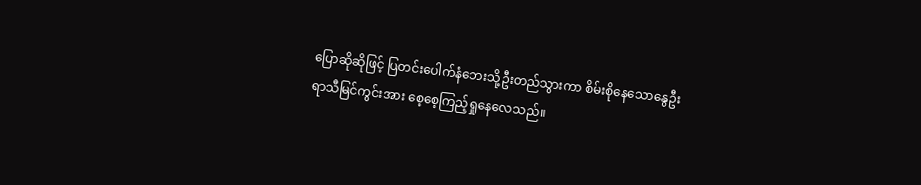ပြောဆိုဆိုဖြင့် ပြတင်းပေါက်နံဘေးသို့ဦးတည်သွားကာ စိမ်းစိုနေသောနွေဦးရာသီမြင်ကွင်းအား စေ့စေ့ကြည့်ရှုနေလေသည်။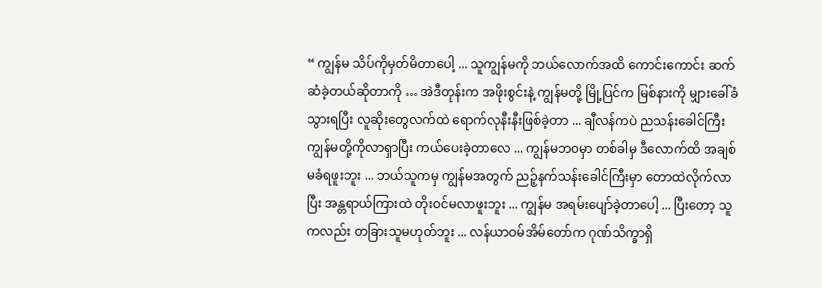“ ကျွန်မ သိပ်ကိုမှတ်မိတာပေါ့ ... သူကျွန်မကို ဘယ်လောက်အထိ ကောင်းကောင်း ဆက်ဆံခဲ့တယ်ဆိုတာကို … အဲဒီတုန်းက အဖိုးစွင်းနဲ့ ကျွန်မတို့ မြို့ပြင်က မြစ်နားကို မျှားခေါ်ခံသွားရပြီး လူဆိုးတွေလက်ထဲ ရောက်လုနီးနီးဖြစ်ခဲ့တာ ... ချီလန်ကပဲ ညသန်းခေါင်ကြီး ကျွန်မတို့ကိုလာရှာပြီး ကယ်ပေးခဲ့တာလေ ... ကျွန်မဘ၀မှာ တစ်ခါမှ ဒီလောက်ထိ အချစ်မခံရဖူးဘူး ... ဘယ်သူကမှ ကျွန်မအတွက် ညဉ့်နက်သန်းခေါင်ကြီးမှာ တောထဲလိုက်လာပြီး အန္တရာယ်ကြားထဲ တိုးဝင်မလာဖူးဘူး ... ကျွန်မ အရမ်းပျော်ခဲ့တာပေါ့ ... ပြီးတော့ သူကလည်း တခြားသူမဟုတ်ဘူး ... လန်ယာဝမ်အိမ်တော်က ဂုဏ်သိက္ခာရှိ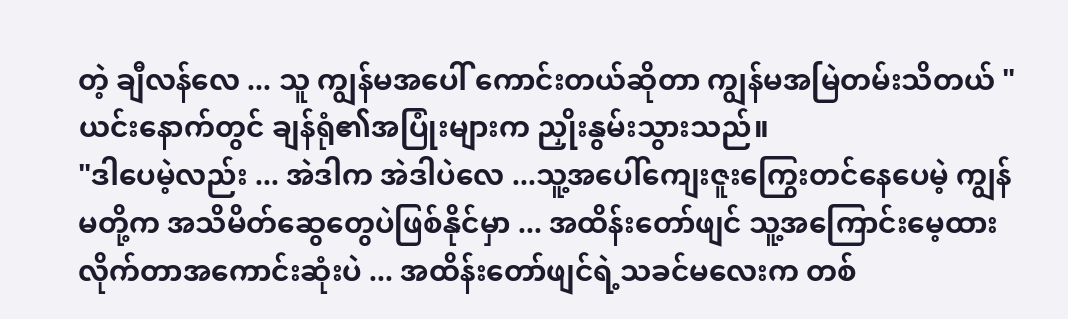တဲ့ ချီလန်လေ ... သူ ကျွန်မအပေါ် ကောင်းတယ်ဆိုတာ ကျွန်မအမြဲတမ်းသိတယ် "
ယင်းနောက်တွင် ချန်ရုံ၏အပြုံးများက ညှိုးနွမ်းသွားသည်။
"ဒါပေမဲ့လည်း ... အဲဒါက အဲဒါပဲလေ ...သူ့အပေါ်ကျေးဇူးကြွေးတင်နေပေမဲ့ ကျွန်မတို့က အသိမိတ်ဆွေတွေပဲဖြစ်နိုင်မှာ ... အထိန်းတော်ဖျင် သူ့အကြောင်းမေ့ထားလိုက်တာအကောင်းဆုံးပဲ ... အထိန်းတော်ဖျင်ရဲ့သခင်မလေးက တစ်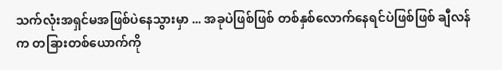သက်လုံးအရှင်မအဖြစ်ပဲနေသွားမှာ ... အခုပဲဖြစ်ဖြစ် တစ်နှစ်လောက်နေရင်ပဲဖြစ်ဖြစ် ချီလန်က တခြားတစ်ယောက်ကို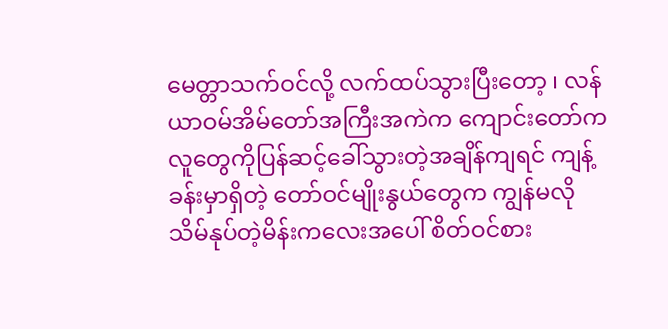မေတ္တာသက်ဝင်လို့ လက်ထပ်သွားပြီးတော့ ၊ လန်ယာဝမ်အိမ်တော်အကြီးအကဲက ကျောင်းတော်ကလူတွေကိုပြန်ဆင့်ခေါ်သွားတဲ့အချိန်ကျရင် ကျန့်ခန်းမှာရှိတဲ့ တော်ဝင်မျိုးနွယ်တွေက ကျွန်မလို သိမ်နုပ်တဲ့မိန်းကလေးအပေါ် စိတ်ဝင်စား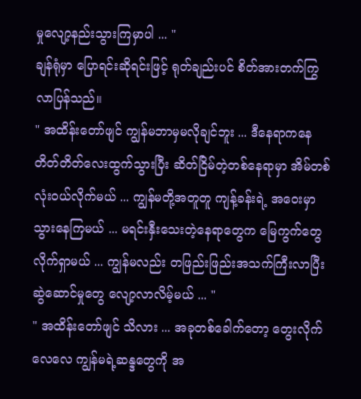မှုလျော့နည်းသွားကြမှာပါ ... "
ချန်ရုံမှာ ပြောရင်းဆိုရင်းဖြင့် ရုတ်ချည်းပင် စိတ်အားတက်ကြွလာပြန်သည်။
" အထိန်းတော်ဖျင် ကျွန်မဘာမှမလိုချင်ဘူး ... ဒီနေရာကနေ တိတ်တိတ်လေးထွက်သွားပြီး ဆိတ်ငြိမ်တဲ့တစ်နေရာမှာ အိမ်တစ်လုံးဝယ်လိုက်မယ် ... ကျွန်မတို့အတူတူ ကျန့်ခန်းရဲ့ အဝေးမှာသွားနေကြမယ် ... မရင်းနှီးသေးတဲ့နေရာတွေက မြေကွက်တွေလိုက်ရှာမယ် ... ကျွန်မလည်း တဖြည်းဖြည်းအသက်ကြီးလာပြီး ဆွဲဆောင်မှုတွေ လျော့လာလိမ့်မယ် ... "
" အထိန်းတော်ဖျင် သိလား ... အခုတစ်ခေါက်တော့ တွေးလိုက်လေလေ ကျွန်မရဲ့ဆန္ဒတွေကို အ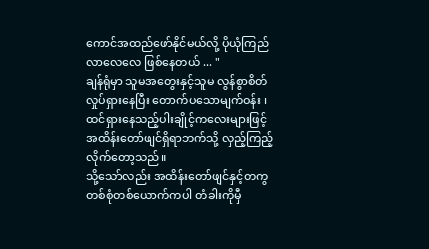ကောင်အထည်ဖော်နိုင်မယ်လို့ ပိုယုံကြည်လာလေလေ ဖြစ်နေတယ် ... "
ချန်ရုံမှာ သူမအတွေးနှင့်သူမ လွန်စွာစိတ်လှုပ်ရှားနေပြီး တောက်ပသောမျက်ဝန်း ၊ ထင်ရှားနေသည့်ပါးချိုင့်ကလေးများဖြင့် အထိန်းတော်ဖျင်ရှိရာဘက်သို့ လှည့်ကြည့်လိုက်တော့သည်။
သို့သော်လည်း အထိန်းတော်ဖျင်နှင့်တကွ တစ်စုံတစ်ယောက်ကပါ တံခါးကိုမှီ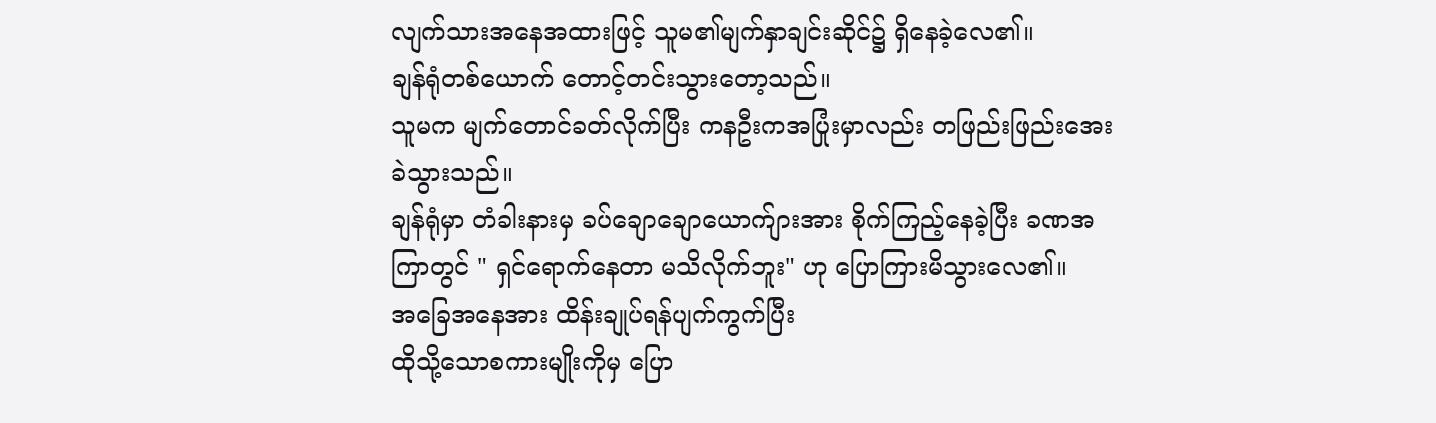လျက်သားအနေအထားဖြင့် သူမ၏မျက်နှာချင်းဆိုင်၌ ရှိနေခဲ့လေ၏။
ချန်ရုံတစ်ယောက် တောင့်တင်းသွားတော့သည်။
သူမက မျက်တောင်ခတ်လိုက်ပြီး ကနဦးကအပြုံးမှာလည်း တဖြည်းဖြည်းအေးခဲသွားသည်။
ချန်ရုံမှာ တံခါးနားမှ ခပ်ချောချောယောက်ျားအား စိုက်ကြည့်နေခဲ့ပြီး ခဏအကြာတွင် " ရှင်ရောက်နေတာ မသိလိုက်ဘူး" ဟု ပြောကြားမိသွားလေ၏။
အခြေအနေအား ထိန်းချုပ်ရန်ပျက်ကွက်ပြီး
ထိုသို့သောစကားမျိုးကိုမှ ပြော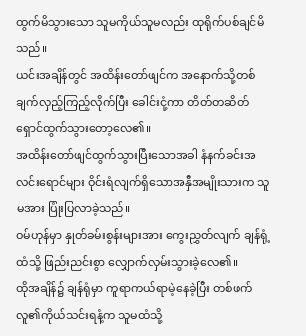ထွက်မိသွားသော သူမကိုယ်သူမလည်း ထုရိုက်ပစ်ချင်မိသည်။
ယင်းအချိန်တွင် အထိန်းတော်ဖျင်က အနောက်သို့တစ်ချက်လှည့်ကြည့်လိုက်ပြီး ခေါင်းငုံ့ကာ တိတ်တဆိတ် ရှောင်ထွက်သွားတော့လေ၏။
အထိန်းတော်ဖျင်ထွက်သွားပြီးသောအခါ နံနက်ခင်းအလင်းရောင်များ ဝိုင်းရံလျက်ရှိသောအနှီအမျိုးသားက သူမအား ပြုံးပြလာခဲ့သည်။
ဝမ်ဟုန်မှာ နှုတ်ခမ်းစွန်းများအား ကွေးညွှတ်လျက် ချန်ရုံ့ထံသို့ ဖြည်းညင်းစွာ လျှောက်လှမ်းသွားခဲ့လေ၏။
ထိုအချိန်၌ ချန်ရုံမှာ ကူရာကယ်ရာမဲ့နေခဲ့ပြီး တစ်ဖက်လူ၏ကိုယ်သင်းရနံ့က သူမထံသို့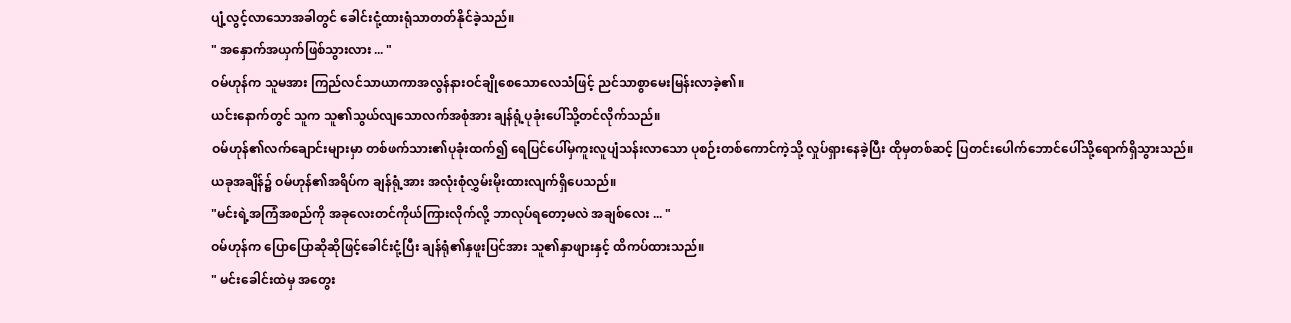ပျံ့လွင့်လာသောအခါတွင် ခေါင်းငုံ့ထားရုံသာတတ်နိုင်ခဲ့သည်။
" အနှောက်အယှက်ဖြစ်သွားလား ... "
ဝမ်ဟုန်က သူမအား ကြည်လင်သာယာကာအလွန်နားဝင်ချိုစေသောလေသံဖြင့် ညင်သာစွာမေးမြန်းလာခဲ့၏။
ယင်းနောက်တွင် သူက သူ၏သွယ်လျသောလက်အစုံအား ချန်ရုံ့ပုခုံးပေါ်သို့တင်လိုက်သည်။
ဝမ်ဟုန်၏လက်ချောင်းများမှာ တစ်ဖက်သား၏ပုခုံးထက်၍ ရေပြင်ပေါ်မှကူးလူပျံသန်းလာသော ပုစဉ်းတစ်ကောင်ကဲ့သို့ လှုပ်ရှားနေခဲ့ပြီး ထိုမှတစ်ဆင့် ပြတင်းပေါက်ဘောင်ပေါ်သို့ရောက်ရှိသွားသည်။
ယခုအချိန်၌ ဝမ်ဟုန်၏အရိပ်က ချန်ရုံ့အား အလုံးစုံလွှမ်းမိုးထားလျက်ရှိပေသည်။
"မင်းရဲ့အကြံအစည်ကို အခုလေးတင်ကိုယ်ကြားလိုက်လို့ ဘာလုပ်ရတော့မလဲ အချစ်လေး ... "
ဝမ်ဟုန်က ပြောပြောဆိုဆိုဖြင့်ခေါင်းငုံ့ပြီး ချန်ရုံ၏နှဖူးပြင်အား သူ၏နှာဖျားနှင့် ထိကပ်ထားသည်။
" မင်းခေါင်းထဲမှ အတွေး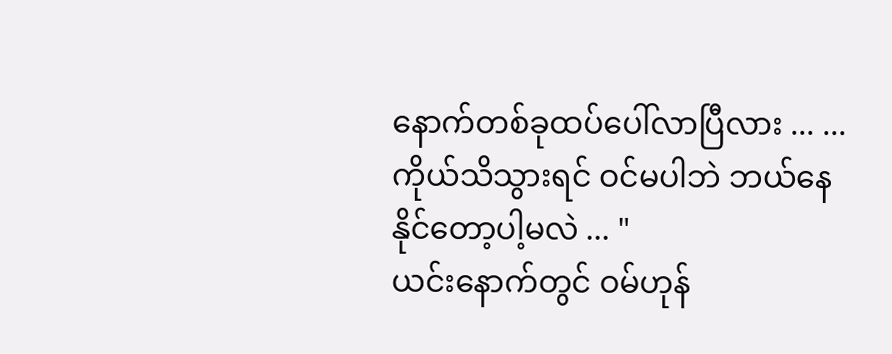နောက်တစ်ခုထပ်ပေါ်လာပြီလား ... ... ကိုယ်သိသွားရင် ဝင်မပါဘဲ ဘယ်နေနိုင်တော့ပါ့မလဲ ... "
ယင်းနောက်တွင် ဝမ်ဟုန်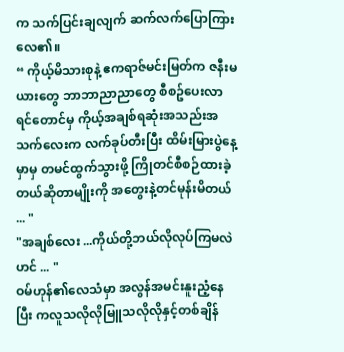က သက်ပြင်းချလျက် ဆက်လက်ပြောကြားလေ၏။
“ ကိုယ့်မိသားစုနဲ့ ဧကရာဇ်မင်းမြတ်က ဇနီးမယားတွေ ဘာဘာညာညာတွေ စီစဥ်ပေးလာရင်တောင်မှ ကိုယ့်အချစ်ရဆုံးအသည်းအသက်လေးက လက်ခုပ်တီးပြီး ထိမ်းမြားပွဲနေ့မှာမှ တမင်ထွက်သွားဖို့ ကြိုတင်စီစဉ်ထားခဲ့တယ်ဆိုတာမျိုးကို အတွေးနဲ့တင်မုန်းမိတယ် ... "
"အချစ်လေး ...ကိုယ်တို့ဘယ်လိုလုပ်ကြမလဲဟင် ... "
ဝမ်ဟုန်၏လေသံမှာ အလွန်အမင်းနူးညံ့နေပြီး ကလူသလိုလိုမြူသလိုလိုနှင့်တစ်ချိန်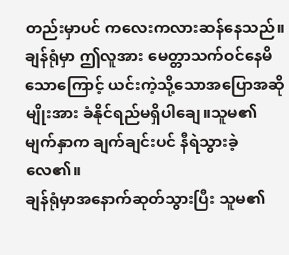တည်းမှာပင် ကလေးကလားဆန်နေသည်။
ချန်ရုံမှာ ဤလူအား မေတ္တာသက်ဝင်နေမိသောကြောင့် ယင်းကဲ့သို့သောအပြောအဆိုမျိုးအား ခံနိုင်ရည်မရှိပါချေ။သူမ၏မျက်နှာက ချက်ချင်းပင် နီရဲသွားခဲ့လေ၏။
ချန်ရုံမှာအနောက်ဆုတ်သွားပြီး သူမ၏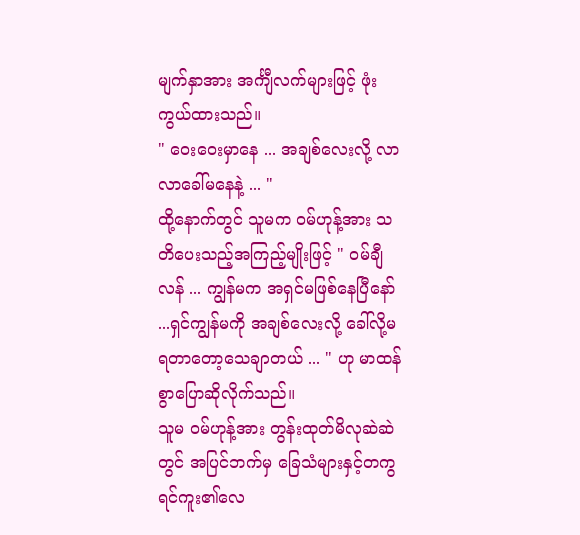မျက်နှာအား အင်္ကျီလက်များဖြင့် ဖုံးကွယ်ထားသည်။
" ဝေးဝေးမှာနေ ... အချစ်လေးလို့ လာလာခေါ်မနေနဲ့ ... "
ထို့နောက်တွင် သူမက ဝမ်ဟုန့်အား သတိပေးသည့်အကြည့်မျိုးဖြင့် " ဝမ်ချီလန် ... ကျွန်မက အရှင်မဖြစ်နေပြီနော် ...ရှင်ကျွန်မကို အချစ်လေးလို့ ခေါ်လို့မရတာတော့သေချာတယ် ... " ဟု မာထန်စွာပြောဆိုလိုက်သည်။
သူမ ဝမ်ဟုန့်အား တွန်းထုတ်မိလုဆဲဆဲတွင် အပြင်ဘက်မှ ခြေသံများနှင့်တကွ ရင်ကူး၏လေ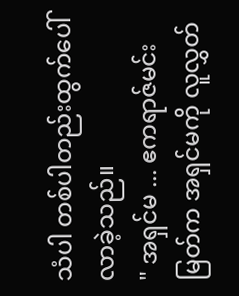သံပါ တစ်ပါတည်းထွက်ပေါ်လာခဲ့သည်။
" အရှင်မ ... ဧကရာဇ်မင်းမြတ်က အရှင်မကို လူလွှတ်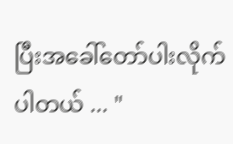ပြီးအခေါ်တော်ပါးလိုက်ပါတယ် ... "